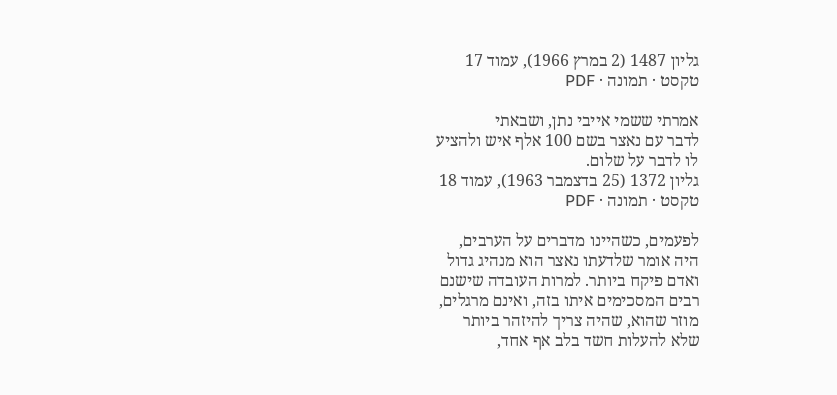גליון 1487 (2 במרץ 1966), עמוד 17
טקסט · תמונה · PDF

אמרתי ששמי אייבי נתן, ושבאתי
לדבר עם נאצר בשם 100 אלף איש ולהציע
לו לדבר על שלום.
גליון 1372 (25 בדצמבר 1963), עמוד 18
טקסט · תמונה · PDF

לפעמים, כשהיינו מדברים על הערבים,
היה אומר שלדעתו נאצר הוא מנהיג גדול
ואדם פיקח ביותר. למרות העובדה שישנם
רבים המסכימים איתו בזה, ואינם מרגלים,
מוזר שהוא, שהיה צריך להיזהר ביותר
שלא להעלות חשד בלב אף אחד,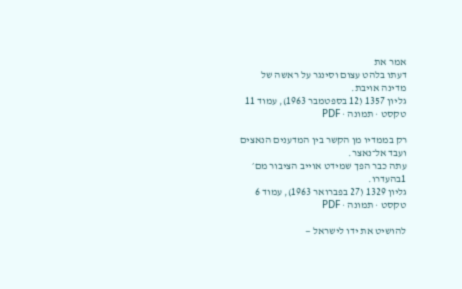אמר את
דעתו בלהט עצום וסינגר על ראשה של
מדינה אויבת.
גליון 1357 (12 בספטמבר 1963), עמוד 11
טקסט · תמונה · PDF

רק בממדיו מן הקשר בין המדענים הנאצים
ועבד אל־נאצר.
עתה כבר הפך שמידט אוייב הציבור מם׳
1בהעדרו.
גליון 1329 (27 בפברואר 1963), עמוד 6
טקסט · תמונה · PDF

להושיט את ידו לישראל —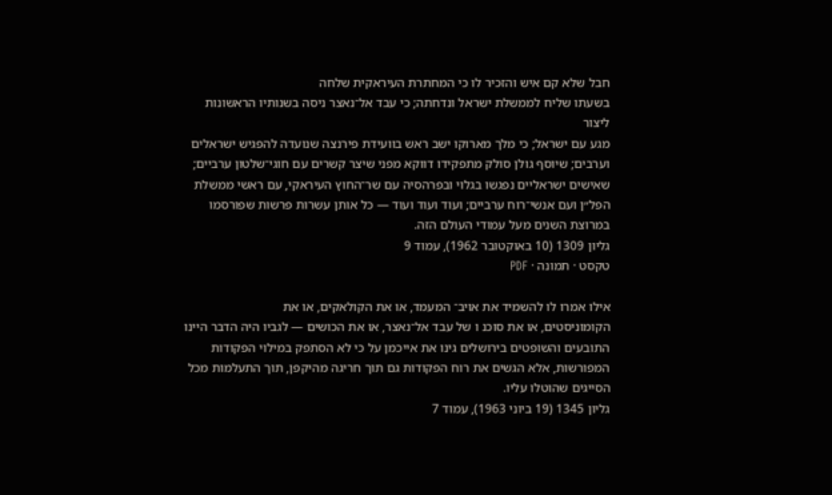חבל שלא קם איש והזכיר לו כי המחתרת העיראקית שלחה
בשעתו שליח לממשלת ישראל ונדחתה; כי עבד אל־נאצר ניסה בשנותיו הראשונות ליצור
מגע עם ישראל; כי מלך מארוקו ישב ראש בוועידת פירנצה שנועדה להפגיש ישראלים
וערבים; שיוסף גולן סולק מתפקידו דווקא מפני שיצר קשרים עם חוגי־שלטון ערביים;
שאישים ישראליים נפגשו בגלוי ובפרהסיה עם שר־החוץ העיראקי, עם ראשי ממשלת
הפל״ן ועם אנשי־רוח ערביים; ועוד ועוד ועוד — כל אותן עשרות פרשות שפורסמו
במרוצת השנים מעל עמודי העולם הזה.
גליון 1309 (10 באוקטובר 1962), עמוד 9
טקסט · תמונה · PDF

אילו אמרו לו להשמיד את אויב־ המעמד, או את הקולאקים, או את
הקומוניסטים, או את סוכנ ו של עבד אל־נאצר, או את הכושים — לגביו היה הדבר היינו
התובעים והשופטים בירושלים גינו את אייכמן על כי לא הסתפק במילוי הפקודות
המפורשות, אלא הגשים את רוח הפקודות גם תוך חריגה מהיקפן, תוך התעלמות מכל
הסייגים שהוטלו עליו.
גליון 1345 (19 ביוני 1963), עמוד 7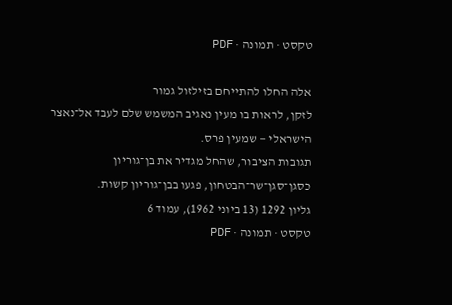טקסט · תמונה · PDF

אלה החלו להתייחם בזילזול גמור
לזקן, לראות בו מעין נאגיב המשמש שלם לעבד אל־נאצר הישראלי — שמעין פרס.
תגובות הציבור, שהחל מגדיר את בן־גוריון כסגן־סגן־שר־הבטחון, פגעו בבן־גוריון קשות.
גליון 1292 (13 ביוני 1962), עמוד 6
טקסט · תמונה · PDF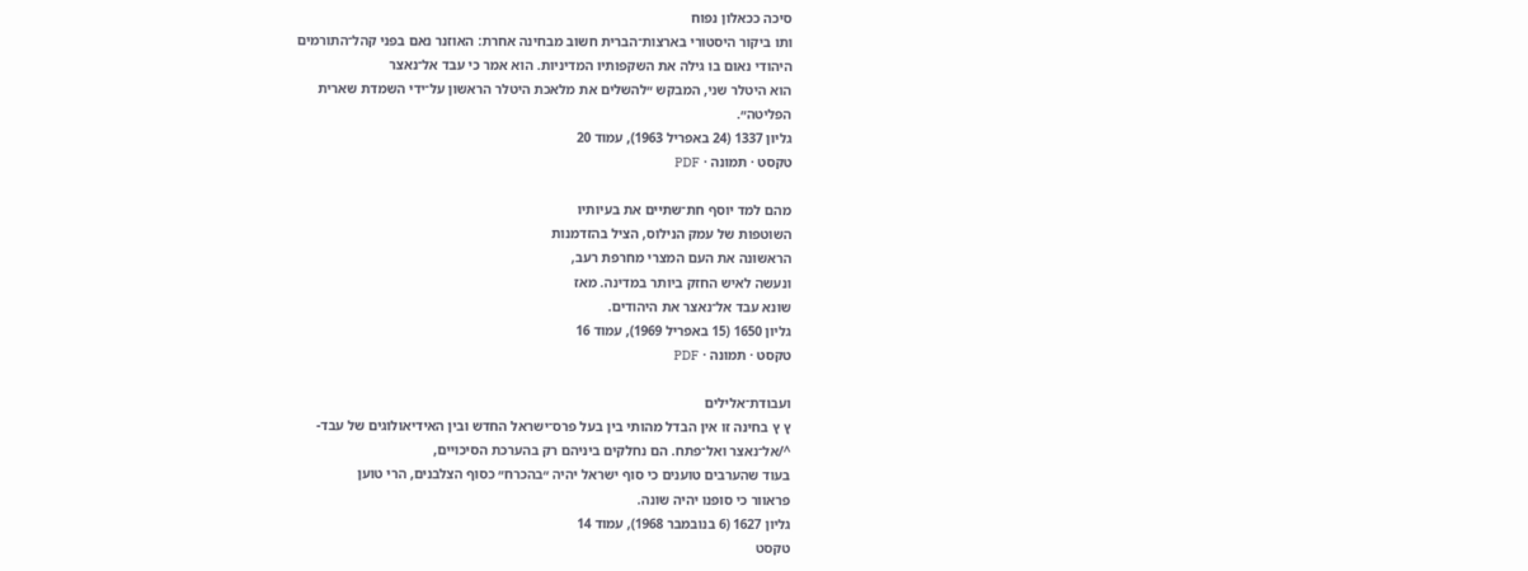סיכה ככאלון נפוח
ותו ביקור היסטורי בארצות־הברית חשוב מבחינה אחרת: האוזנר נאם בפני קהל־התורמים
היהודי נאום בו גילה את השקפותיו המדיניות. הוא אמר כי עבד אל־נאצר
הוא היטלר שני, המבקש ״להשלים את מלאכת היטלר הראשון על־ידי השמדת שארית
הפליטה״.
גליון 1337 (24 באפריל 1963), עמוד 20
טקסט · תמונה · PDF

מהם למד יוסף חת־שתיים את בעיותיו
השוטפות של עמק הנילוס, הציל בהזדמנות
הראשונה את העם המצרי מחרפת רעב,
ונעשה לאיש החזק ביותר במדינה. מאז
שונא עבד אל־נאצר את היהודים.
גליון 1650 (15 באפריל 1969), עמוד 16
טקסט · תמונה · PDF

ועבודת־אלילים
ץ ץ בחינה זו אין הבדל מהותי בין בעל פרס־ישראל החדש ובין האידיאולוגים של עבד-
^/אל־נאצר ואל־פתח. הם נחלקים ביניהם רק בהערכת הסיכויים,
בעוד שהערבים טוענים כי סוף ישראל יהיה ״בהכרח״ כסוף הצלבנים, הרי טוען
פראוור כי סופנו יהיה שונה.
גליון 1627 (6 בנובמבר 1968), עמוד 14
טקסט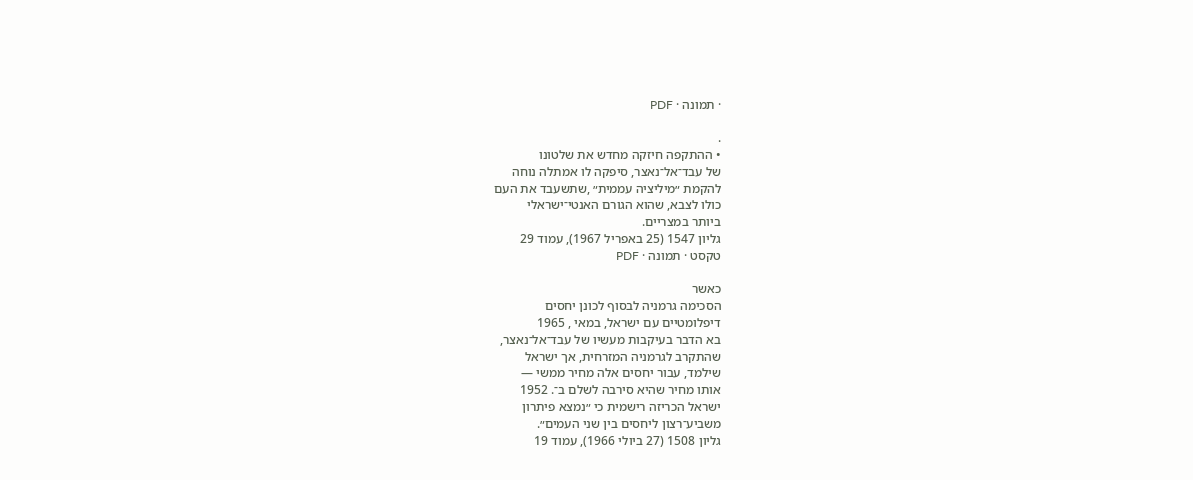· תמונה · PDF

.
• ההתקפה חיזקה מחדש את שלטונו
של עבד־אל־נאצר, סיפקה לו אמתלה נוחה
להקמת ״מיליציה עממית״ ,שתשעבד את העם
כולו לצבא, שהוא הגורם האנטי־ישראלי
ביותר במצריים.
גליון 1547 (25 באפריל 1967), עמוד 29
טקסט · תמונה · PDF

כאשר
הסכימה גרמניה לבסוף לכונן יחסים
דיפלומטיים עם ישראל, במאי , 1965
בא הדבר בעיקבות מעשיו של עבד־אל־נאצר,
שהתקרב לגרמניה המזרחית, אך ישראל
שילמד, עבור יחסים אלה מחיר ממשי —
אותו מחיר שהיא סירבה לשלם ב־. 1952
ישראל הכריזה רישמית כי ״נמצא פיתרון
משביע־רצון ליחסים בין שני העמים״.
גליון 1508 (27 ביולי 1966), עמוד 19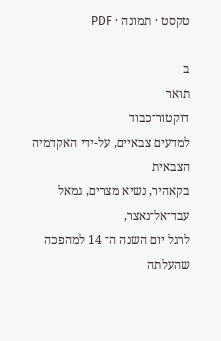טקסט · תמונה · PDF

ב
תואר
דוקטור־כבוד
למדעים צבאיים, על-ידי האקדמיה הצבאית
בקאהיר, נשיא מצרים, גמאל עבד־אל־נאצר,
לרגל יום השנה ה־ 14 למהפכה שהעלתה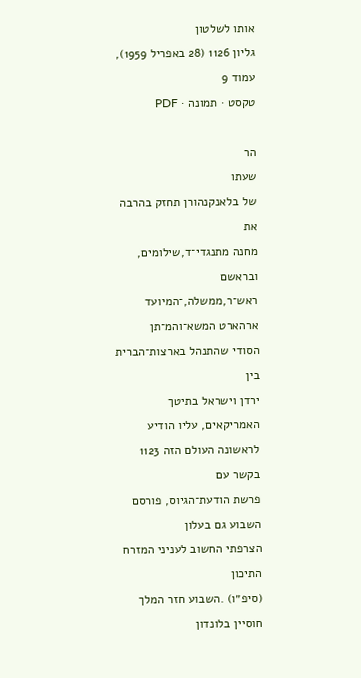אותו לשלטון
גליון 1126 (28 באפריל 1959), עמוד 9
טקסט · תמונה · PDF

הר
שעתו
של בלאנקנהורן תחזק בהרבה את
מחנה מתנגדי־ד,שילומים, ובראשם ראש־ר,ממשלה,־המיועד
ארהארט המשא־והמ־תן
הסודי שהתנהל בארצות־הברית בין
ירדן וישראל בתיטך האמריקאים, עליו הודיע
לראשונה העולם הזה 1123 בקשר עם
פרשת הודעת־הגיוס, פורסם השבוע גם בעלון
הצרפתי החשוב לעניני המזרח התיכון
(סיפ״ו) .השבוע חזר המלך חוסיין בלונדון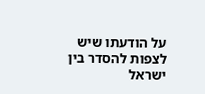על הודעתו שיש לצפות להסדר בין ישראל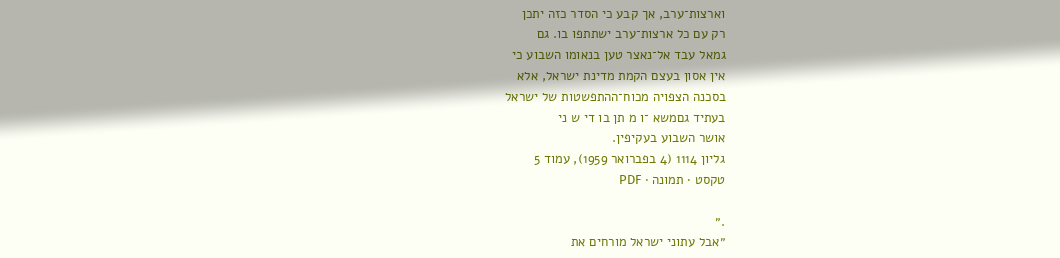וארצות־ערב, אך קבע כי הסדר כזה יתכן
רק עם כל ארצות־ערב ישתתפו בו. גם
גמאל עבד אל־נאצר טען בנאומו השבוע כי
אין אסון בעצם הקמת מדינת ישראל, אלא
בסכנה הצפויה מכוח־ההתפשטות של ישראל
בעתיד גםמשא ־ו מ תן בו די ש ני
אושר השבוע בעקיפין.
גליון 1114 (4 בפברואר 1959), עמוד 5
טקסט · תמונה · PDF

.״
״אבל עתוני ישראל מורחים את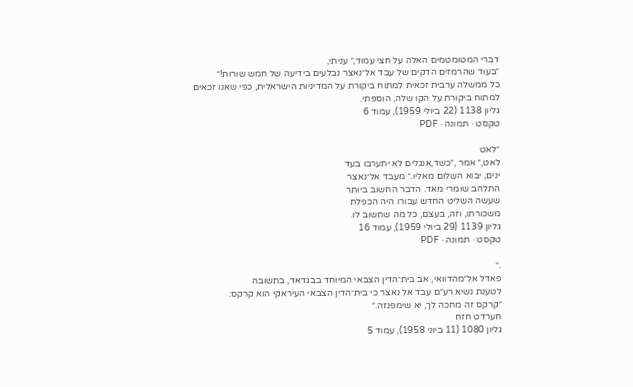דברי המטומטמים האלה על חצי עמוד,״ עניתי,
״בעוד שהרמזים הדקים של עבד אל־נאצר נבלעים בידיעה של חמש שורות!״
כל ממשלה ערבית זכאית למתוח ביקורת על המדיניות הישראלית, כפי שאנו זכאים
למתוח ביקורת על הקו שלה, הוספתי.
גליון 1138 (22 ביולי 1959), עמוד 6
טקסט · תמונה · PDF

״לאט
לאט,״ אמר ,״כשד,אנגלים לא יתערבו בעד
ינים, יבוא השלום מאליו.״ מעבד אל־נאצר
התלהב שומרי מאד. הדבר החשוב ביותר
שעשה השליט החדש עבורו היה הכפלת
משכורתו, וזה, בעצם, כל מה שחשוב לו.
גליון 1139 (29 ביולי 1959), עמוד 16
טקסט · תמונה · PDF

.״
פאדל אל״מהדוואי, אב בית־הדין הצבאי המיוחד בבגדאד, בתשובה
לטענת נשיא רע״ם עבד אל נאצר כי בית־הדין הצבאי העיראקי הוא קרקס:
״קרקס זה מחכה לך, יא שימפנזה.״
חערדט חזח
גליון 1080 (11 ביוני 1958), עמוד 5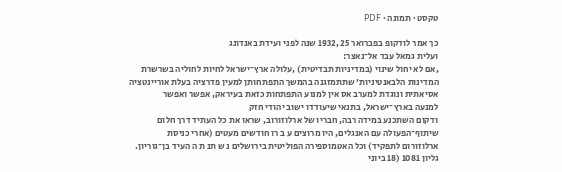טקסט · תמונה · PDF

כך אמר לודקופ בפברואר 25 ,1932 שנה לפני ועידת באנדונג
ועלית גמאל עבד אל־נאצר:
,אם לא יחול שינוי (במדיניות תבדיטית) ,עלולה ארץ־ישראל לחיות לחוליה בשרשרת
המדינות הלבאנטיניות׳ שתתמזגנה בהמשך התפתחותן למעין פדרציה בעלת אוריינטציה
אסיאתית ונוגדת למערב אס אין למנוע התפתחות כזאת בעיראק, אפשר ואפשר
למנעה בארץ־ישראל, בתנאי שיעודדו ישוב יהודי חזק
ודקום השתכנע במידה רבה, חבריו של ארלוזורוב, שראו את כל העתיד דרך חלום
שיתוף־הפעולה עם האנגלים, היו מרוצים ע ב רו חודשים מעטים (אחרי כניסת
ארלוזורום לתפקיד) וכל האטמוספירה הפוליטית בירושלים נ ש תנ ת ה העיד בן־גוריון.
גליון 1081 (18 ביוני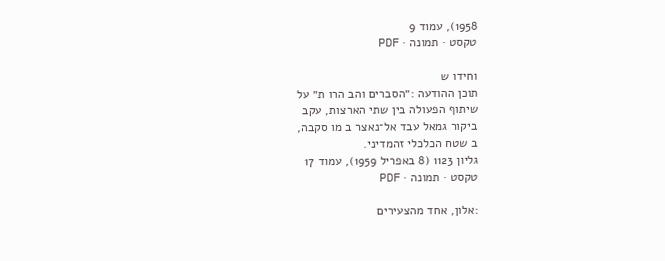1958), עמוד 9
טקסט · תמונה · PDF

וחידו ש
תוכן ההודעה :״הסברים והב הרו ת״ על
שיתוף הפעולה בין שתי הארצות, עקב
ביקור גמאל עבד אל־נאצר ב מו סקבה,
ב שטח הכלכלי זהמדיני.
גליון 1123 (8 באפריל 1959), עמוד 17
טקסט · תמונה · PDF

:אלון, אחד מהצעירים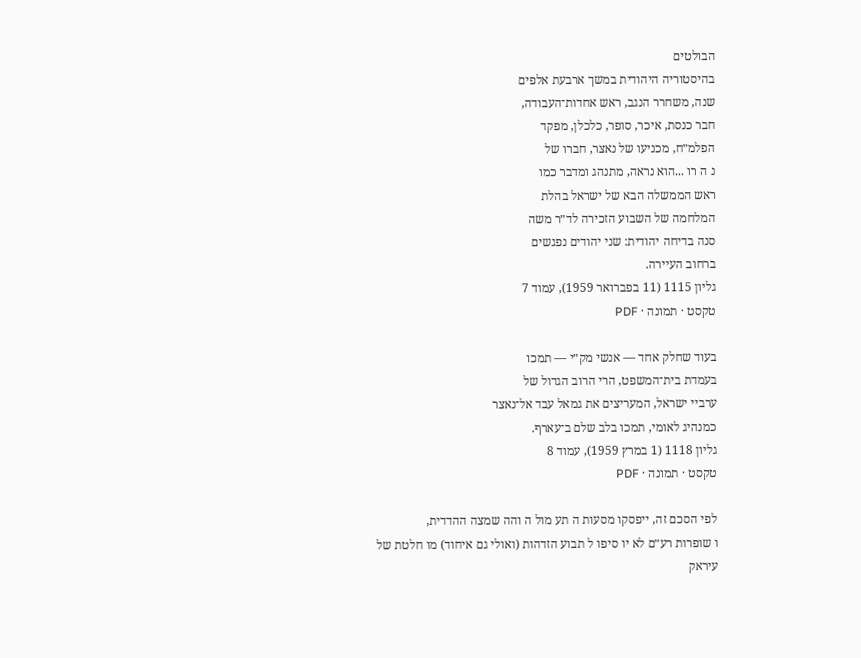הבולטים
בהיסטוריה היהודית במשך ארבעת אלפים
שנה, משחרר הנגב, ראש אחדות־העבודה,
חבר כנסת, איכר, סופר, כלכלן, מפקד
הפלמ״ח, מכניעו של נאצר, חברו של
נ ה רו ...הוא נראה, מתנהג ומדבר כמו
ראש הממשלה הבא של ישראל בהלת
המלחמה של השבוע הזכירה לד״ר משה
סנה בדיחה יהודית: שני יהודים נפגשים
ברחוב העיירה.
גליון 1115 (11 בפברואר 1959), עמוד 7
טקסט · תמונה · PDF

בעוד שחלק אחד — אנשי מק״י — תמכו
בעמדת בית־המשפט, הרי הרוב הגדול של
ערביי ישראל, המעריצים את גמאל עבד אל־נאצר
כמנהיג לאומי, תמכו בלב שלם ב־עארף.
גליון 1118 (1 במרץ 1959), עמוד 8
טקסט · תמונה · PDF

לפי הסכם זה, ייפסקו מסעות ה תע מול ה והה שמצה ההדדית,
ו שופרות רע״ם לא יו סיפו ל תבוע הזדהות (ואולי גם איחוד) מו חלטת של
עיראק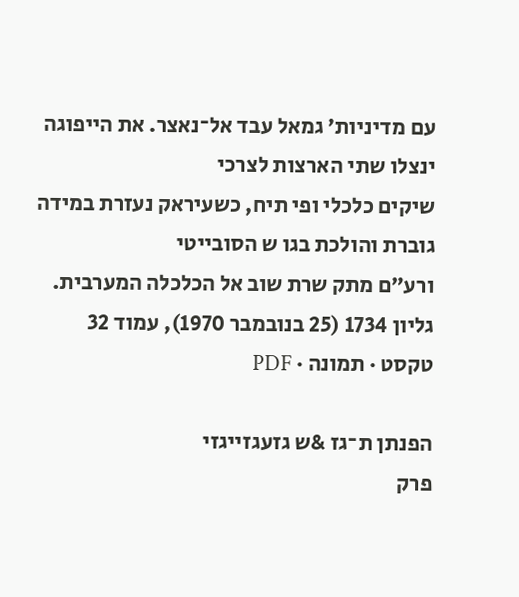עם מדיניות׳ גמאל עבד אל־נאצר. את הייפוגה ינצלו שתי הארצות לצרכי
שיקים כלכלי ופי תיח, כשעיראק נעזרת במידה גוברת והולכת בגו ש הסובייטי
ורע״ם מתק שרת שוב אל הכלכלה המערבית.
גליון 1734 (25 בנובמבר 1970), עמוד 32
טקסט · תמונה · PDF

הפנתן ת־גז &ש גזעגזייגזי
פרק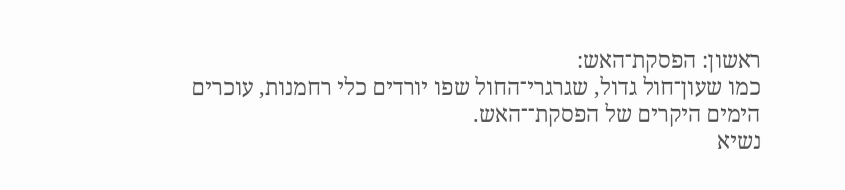ראשון: הפסקת־האש:
כמו שעון־חול גדול, שגרגרי־החול שפו יורדים כלי רחמנות, עוכרים
הימים היקרים של הפסקת־־האש.
נשיא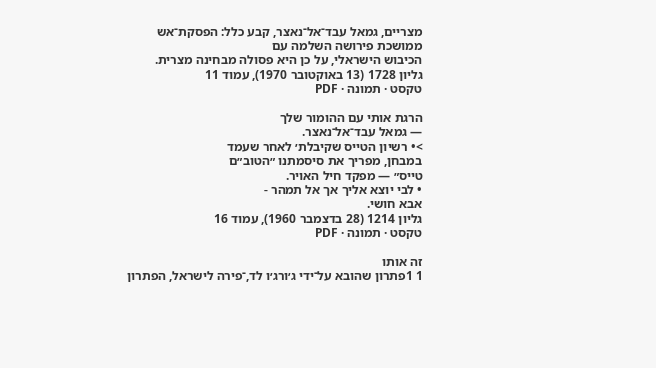מצריים, גמאל עבד־אל־נאצר, קבע כלל: הפסקת־אש ממושכת פירושה השלמה עם
הכיבוש הישראלי, על כן היא פסולה מבחינה מצרית.
גליון 1728 (13 באוקטובר 1970), עמוד 11
טקסט · תמונה · PDF

הרגת אותי עם ההומור שלך
— גמאל עבד־אל־נאצר.
>• רשיון הטייס שקיבלת׳ לאחר שעמד
במבחן, מפריך את סיסמתנו ״הטוב״ם
טייס״ — מפקד חיל האויר.
• לבי יוצא אליך אך אל תמהר -
אבא חושי.
גליון 1214 (28 בדצמבר 1960), עמוד 16
טקסט · תמונה · PDF

זה אותו
1 1פתרון שהובא על־ידי ג׳ורג׳ו לד,־פירה לישראל, הפתרון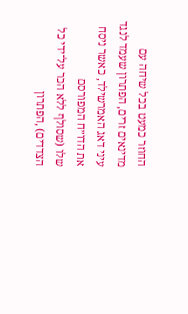החוזר כמעט בכל שיחה עם
מדינאים זרים, הפתרון שעמד לנגד עיני דאג האמרשילד, כאשר ניסח את הדו״ח המפורסם
שלו (שסולף ללא הכר על־ידי כל הצדדים) ,הפתרון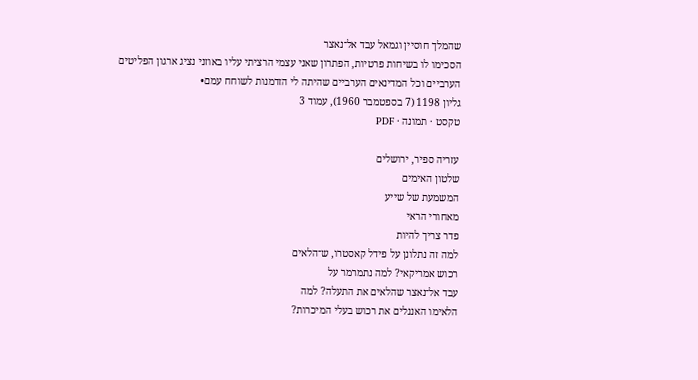שהמלך חוסיין וגמאל עבד אל־נאצר
הסכימו לו בשיחות פרטיות, הפתרון שאני עצמי הרציתי עליו באוזני נציג ארגון הפליטים
הערביים וכל המדינאים הערביים שהיתה לי הזדמנות לשוחח עמם•
גליון 1198 (7 בספטמבר 1960), עמוד 3
טקסט · תמונה · PDF

עזריה ספיר, ירושלים
שלטון האימים
המשמעת של שייע
מאחורי הראי
פדר צריך להיות
למה זה נתלונן על פידל קאסטרו, ש־הלאים
רכוש אמריקאי? למה נתמרמר על
עבד אל־נאצר שהלאים את התעלה? למה
הלאימו האננלים את רכוש בעלי המיכרות?